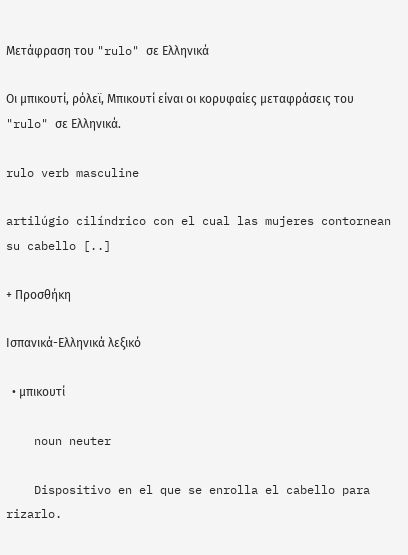Μετάφραση του "rulo" σε Ελληνικά

Οι μπικουτί, ρόλεϊ, Μπικουτί είναι οι κορυφαίες μεταφράσεις του "rulo" σε Ελληνικά.

rulo verb masculine

artilúgio cilíndrico con el cual las mujeres contornean su cabello [..]

+ Προσθήκη

Ισπανικά-Ελληνικά λεξικό

  • μπικουτί

    noun neuter

    Dispositivo en el que se enrolla el cabello para rizarlo.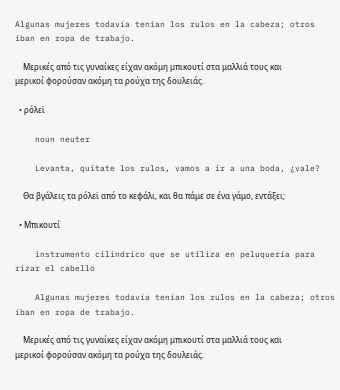Algunas mujeres todavía tenían los rulos en la cabeza; otros iban en ropa de trabajo.

    Μερικές από τις γυναίκες είχαν ακόμη μπικουτί στα μαλλιά τους και μερικοί φορούσαν ακόμη τα ρούχα της δουλειάς.

  • ρόλεϊ

    noun neuter

    Levanta, quítate los rulos, vamos a ir a una boda, ¿vale?

    Θα βγάλεις τα ρόλεϊ από το κεφάλι, και θα πάμε σε ένα γάμο, εντάξει;

  • Μπικουτί

    instrumento cilíndrico que se utiliza en peluquería para rizar el cabello

    Algunas mujeres todavía tenían los rulos en la cabeza; otros iban en ropa de trabajo.

    Μερικές από τις γυναίκες είχαν ακόμη μπικουτί στα μαλλιά τους και μερικοί φορούσαν ακόμη τα ρούχα της δουλειάς.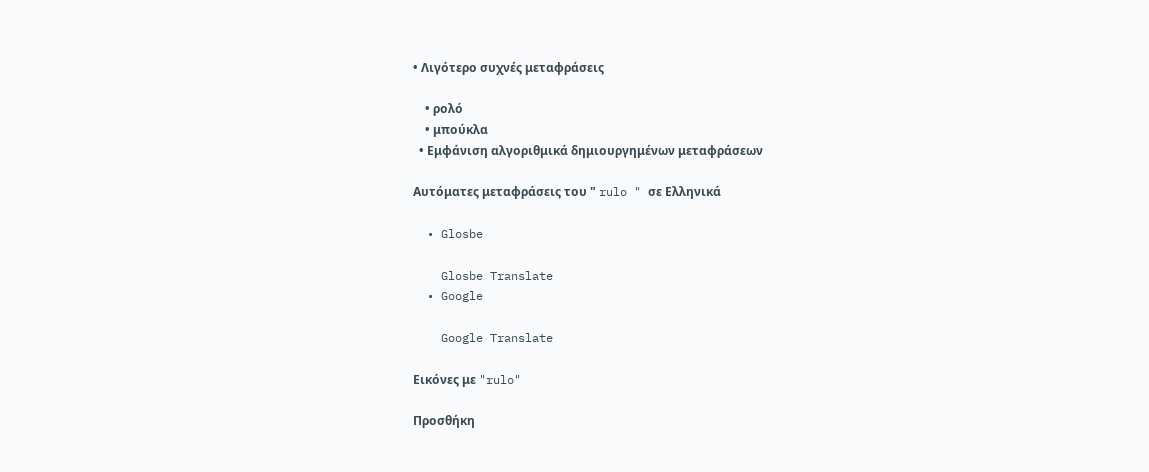• Λιγότερο συχνές μεταφράσεις

    • ρολό
    • μπούκλα
  • Εμφάνιση αλγοριθμικά δημιουργημένων μεταφράσεων

Αυτόματες μεταφράσεις του " rulo " σε Ελληνικά

  • Glosbe

    Glosbe Translate
  • Google

    Google Translate

Εικόνες με "rulo"

Προσθήκη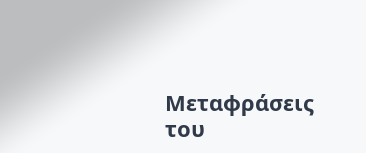Μεταφράσεις του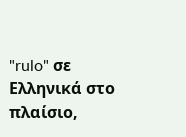"rulo" σε Ελληνικά στο πλαίσιο,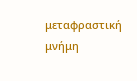μεταφραστική μνήμη